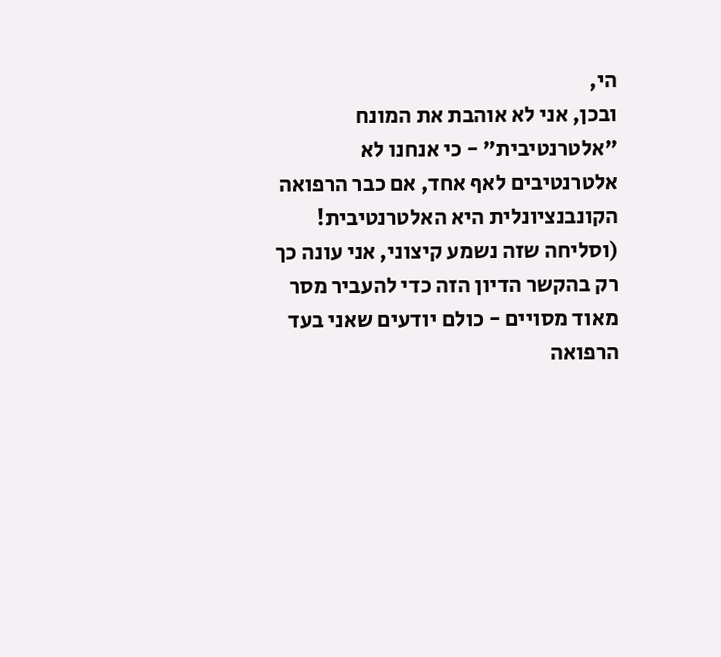הי,
ובכן, אני לא אוהבת את המונח "אלטרנטיבית" - כי אנחנו לא אלטרנטיבים לאף אחד, אם כבר הרפואה הקונבנציונלית היא האלטרנטיבית! (וסליחה שזה נשמע קיצוני, אני עונה כך רק בהקשר הדיון הזה כדי להעביר מסר מאוד מסויים - כולם יודעים שאני בעד הרפואה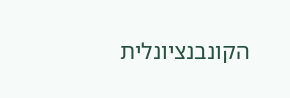הקונבנציונלית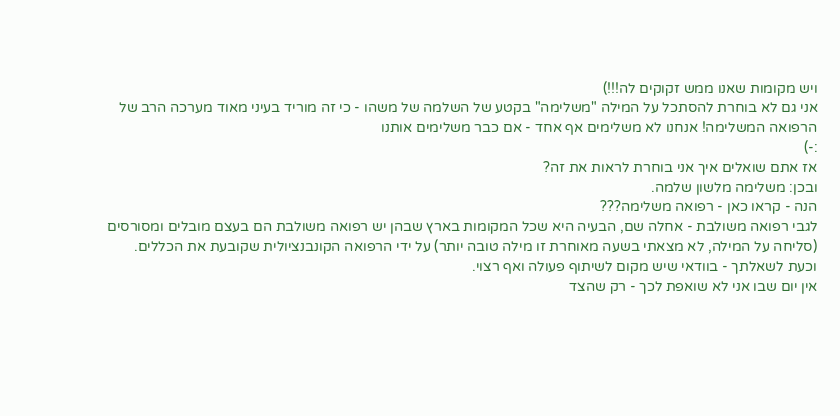ויש מקומות שאנו ממש זקוקים לה!!!)
אני גם לא בוחרת להסתכל על המילה "משלימה" בקטע של השלמה של משהו - כי זה מוריד בעיני מאוד מערכה הרב של הרפואה המשלימה! אנחנו לא משלימים אף אחד - אם כבר משלימים אותנו
:-)
אז אתם שואלים איך אני בוחרת לראות את זה?
ובכן: משלימה מלשון שלמה.
הנה - קראו כאן - רפואה משלימה???
לגבי רפואה משולבת - אחלה שם, הבעיה היא שכל המקומות בארץ שבהן יש רפואה משולבת הם בעצם מובלים ומסורסים (סליחה על המילה, לא מצאתי בשעה מאוחרת זו מילה טובה יותר) על ידי הרפואה הקונבנציולית שקובעת את הכללים.
וכעת לשאלתך - בוודאי שיש מקום לשיתוף פעולה ואף רצוי.
אין יום שבו אני לא שואפת לכך - רק שהצד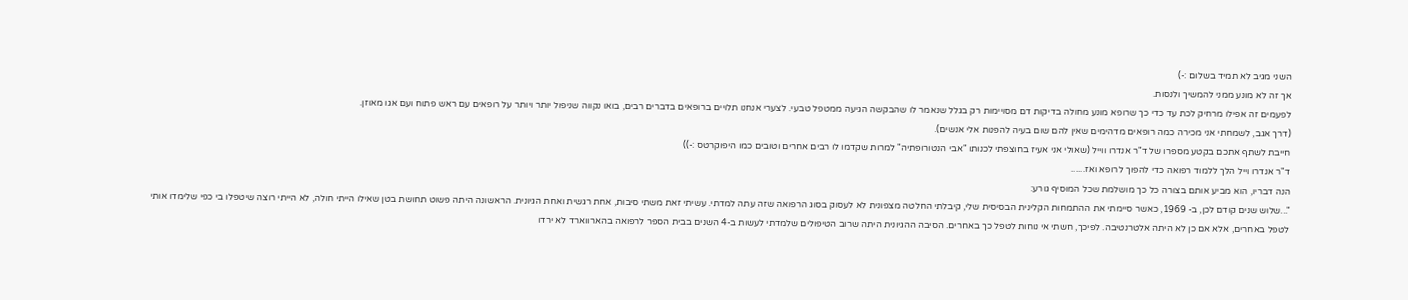השני מגיב לא תמיד בשלום :-)
אך זה לא מונע ממני להמשיך ולנסות.
לפעמים זה אפילו מרחיק לכת עד כדי כך שרופא מונע מחולה בדיקות דם מסויימות רק בגלל שנאמר לו שהבקשה הגיעה ממטפל טבעי. לצערי אנחנו תלויים ברופאים בדברים רבים, בואו נקווה שניפול יותר ויותר על רופאים עם ראש פתוח ועם אגו מאוזן.
(דרך אגב, לשמחתי אני מכירה כמה רופאים מדהימים שאין להם שום בעיה להפנות אלי אנשים).
חייבת לשתף אתכם בקטע מספרו של ד"ר אנדרו ווייל (שאולי אני אעיז בחוצפתי לכנותו "אבי הנטורופתיה" למרות שקדמו לו רבים אחרים וטובים כמו היפוקרטס :-))
ד"ר אנדרו וייל הלך ללמוד רפואה כדי להפוך לרופא ואז......
הנה דבריו, הוא מביע אותם בצורה כל כך מושלמת שכל המוסיף גורע:
"...שלוש שנים קודם לכן, ב- 1969, כאשר סיימתי את ההתמחות הקלינית הבסיסית שלי, קיבלתי החלטה מצפונית לא לעסוק בסוג הרפואה שזה עתה למדתי. עשיתי זאת משתי סיבות, אחת רגשית ואחת הגיונית. הראשונה היתה פשוט תחושת בטן שאילו הייתי חולה, לא הייתי רוצה שיטפלו בי כפי שלימדו אותי לטפל באחרים, אלא אם כן לא היתה אלטרנטיבה. לפיכך, חשתי אי נוחות לטפל כך באחרים. הסיבה ההגיונית היתה שרוב הטיפולים שלמדתי לעשות ב-4 השנים בבית הספר לרפואה בהארווארד לא ירדו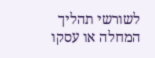לשורשי תהליך המחלה או עסקו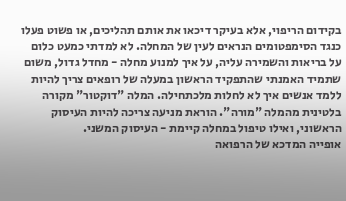בקידום הריפוי, אלא בעיקר דיכאו את אותם תהליכים, או פשוט פעלו כנגד הסימפטומים הנראים לעין של המחלה. לא למדתי כמעט כלום על בריאות והשמירה עליה, על איך למנוע מחלה - מחדל גדול, משום שתמיד האמנתי שהתפקיד הראשון במעלה של רופאים צריך להיות ללמד אנשים איך לא לחלות מלכתחילה. המלה "דוקטור" מקורה בלטינית מהמלה "מורה". הוראת מניעה צריכה להיות העיסוק הראשוני, ואילו טיפול במחלה קיימת - העיסוק המשני.
אופייה המדכא של הרפואה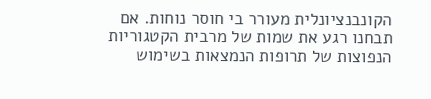הקונבנציונלית מעורר בי חוסר נוחות. אם תבחנו רגע את שמות של מרבית הקטגוריות הנפוצות של תרופות הנמצאות בשימוש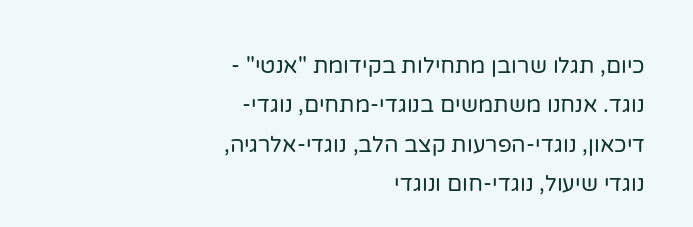כיום, תגלו שרובן מתחילות בקידומת "אנטי" - נוגד. אנחנו משתמשים בנוגדי-מתחים, נוגדי-דיכאון, נוגדי-הפרעות קצב הלב, נוגדי-אלרגיה, נוגדי שיעול, נוגדי-חום ונוגדי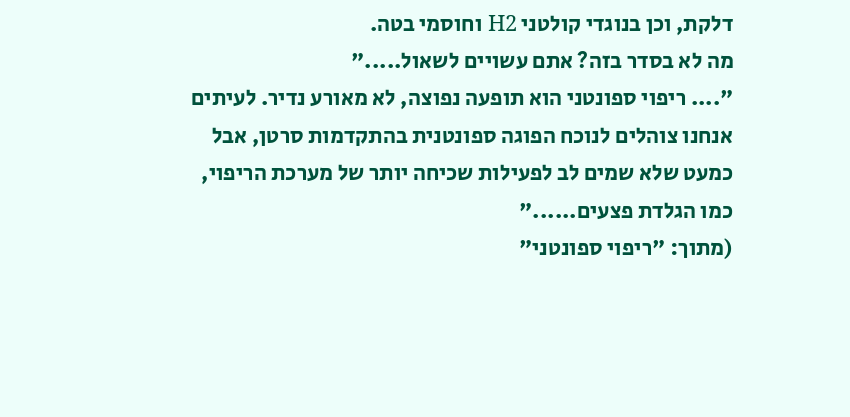דלקת, וכן בנוגדי קולטני H2 וחוסמי בטה.
מה לא בסדר בזה? אתם עשויים לשאול....."
".... ריפוי ספונטני הוא תופעה נפוצה, לא מאורע נדיר. לעיתים אנחנו צוהלים לנוכח הפוגה ספונטנית בהתקדמות סרטן, אבל כמעט שלא שמים לב לפעילות שכיחה יותר של מערכת הריפוי, כמו הגלדת פצעים......"
(מתוך: "ריפוי ספונטני"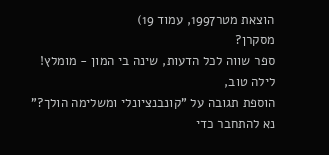הוצאת מטר1997, עמוד 19)
מסקרן?
ספר שווה לכל הדעות, שינה בי המון - מומלץ!
לילה טוב,
הוספת תגובה על "קונבנציונלי ומשלימה הולך?"
נא להתחבר כדי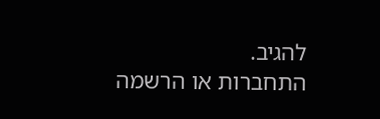להגיב.
התחברות או הרשמה